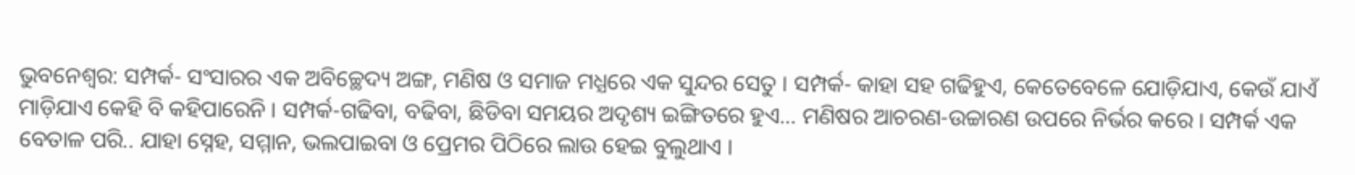ଭୁବନେଶ୍ବର: ସମ୍ପର୍କ- ସଂସାରର ଏକ ଅବିଚ୍ଛେଦ୍ୟ ଅଙ୍ଗ, ମଣିଷ ଓ ସମାଜ ମଧ୍ଯରେ ଏକ ସୁନ୍ଦର ସେତୁ । ସମ୍ପର୍କ- କାହା ସହ ଗଢିହୁଏ, କେତେବେଳେ ଯୋଡ଼ିଯାଏ, କେଉଁ ଯାଏଁ ମାଡ଼ିଯାଏ କେହି ବି କହିପାରେନି । ସମ୍ପର୍କ-ଗଢିବା, ବଢିବା, ଛିଡିବା ସମୟର ଅଦୃଶ୍ୟ ଇଙ୍ଗିତରେ ହୁଏ… ମଣିଷର ଆଚରଣ-ଉଚ୍ଚାରଣ ଉପରେ ନିର୍ଭର କରେ । ସମ୍ପର୍କ ଏକ ବେତାଳ ପରି.. ଯାହା ସ୍ନେହ, ସମ୍ମାନ, ଭଲପାଇବା ଓ ପ୍ରେମର ପିଠିରେ ଲାଉ ହେଇ ବୁଲୁଥାଏ ।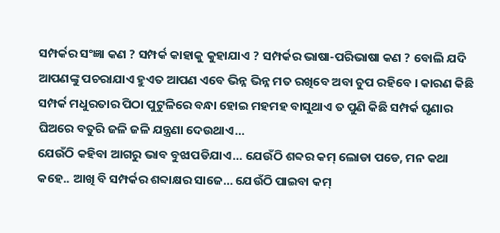ସମ୍ପର୍କର ସଂଜ୍ଞା କଣ ? ସମ୍ପର୍କ କାହାକୁ କୁହାଯାଏ ? ସମ୍ପର୍କର ଭାଷା-ପରିଭାଷା କଣ ? ବୋଲି ଯଦି ଆପଣଙ୍କୁ ପଚରାଯାଏ ହୁଏତ ଆପଣ ଏବେ ଭିନ୍ନ ଭିନ୍ନ ମତ ରଖିବେ ଅବା ଚୁପ ରହିବେ । କାରଣ କିଛି ସମ୍ପର୍କ ମଧୁରତାର ପିଠା ପୁଟୁଳିରେ ବନ୍ଧା ହୋଇ ମହମହ ବାସୁଥାଏ ତ ପୁଣି କିଛି ସମ୍ପର୍କ ଘୃଣାର ଘିଅରେ ବତୁରି ଜଳି ଜଳି ଯନ୍ତ୍ରଣା ଦେଉଥାଏ…
ଯେଉଁଠି କହିବା ଆଗରୁ ଭାବ ବୁଝାପଡିଯାଏ… ଯେଉଁଠି ଶବ୍ଦର କମ୍ ଲୋଡା ପଡେ, ମନ କଥା କହେ.. ଆଖି ବି ସମ୍ପର୍କର ଶବ୍ଦାକ୍ଷର ସାଜେ… ଯେଉଁଠି ପାଇବା କମ୍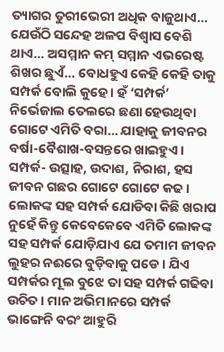ତ୍ୟାଗର ତୁରୀଭେରୀ ଅଧିକ ବାଜୁଥାଏ… ଯେଉଁଠି ସନ୍ଦେହ ଅଳପ ବିଶ୍ବାସ ବେଶି ଥାଏ… ଅସମ୍ମାନ କମ୍ ସମ୍ମାନ ଏଭରେଷ୍ଟ ଶିଖର ଛୁଏଁ… ବୋଧହୁଏ କେହି କେହି ତାକୁ ସମ୍ପର୍କ ବୋଲି କୁହେ । ହଁ ‘ସମ୍ପର୍କ’ ନିର୍ଭେଜାଲ ତେଲରେ ଛଣା ହେଉଥିବା ଗୋଟେ ଏମିତି ବରା… ଯାହାକୁ ଜୀବନର ବର୍ଷା-ବୈଶାଖ-ବସନ୍ତରେ ଖାଇହୁଏ । ସମ୍ପର୍କ- ଉତ୍ସାହ, ଉଦାଶ, ନିରାଶ, ହସ ଜୀବନ ଗଛର ଗୋଟେ ଗୋଟେ କଢ । ଲୋକଙ୍କ ସହ ସମ୍ପର୍କ ଯୋଡିବା କିଛି ଖରାପ ନୁହେଁ କିନ୍ତୁ କେବେକେବେ ଏମିତି ଲୋକଙ୍କ ସହ ସମ୍ପର୍କ ଯୋଡ଼ିଯାଏ ଯେ ତମାମ ଜୀବନ ଲୁହର ନଈରେ ବୁଡ଼ିବାକୁ ପଡେ । ଯିଏ ସମ୍ପର୍କର ମୂଲ ବୁଝେ ତା ସହ ସମ୍ପର୍କ ଗଢିବା ଉଚିତ । ମାନ ଅଭିମାନରେ ସମ୍ପର୍କ ଭାଙ୍ଗେନି ବରଂ ଆହୁରି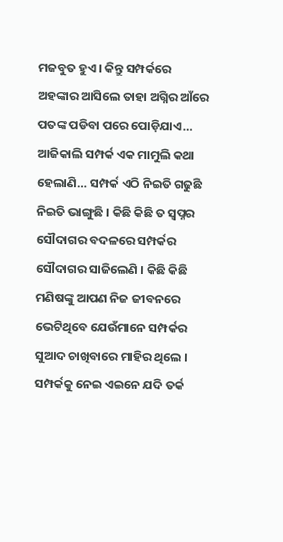ମଜବୁତ ହୁଏ । କିନ୍ତୁ ସମ୍ପର୍କରେ ଅହଙ୍କାର ଆସିଲେ ତାହା ଅଗ୍ନିର ଆଁରେ ପତଙ୍କ ପଡିବା ପରେ ପୋଡ଼ିଯାଏ…
ଆଜିକାଲି ସମ୍ପର୍କ ଏକ ମାମୁଲି କଥା ହେଲାଣି… ସମ୍ପର୍କ ଏଠି ନିଇତି ଗଢୁଛି ନିଇତି ଭାଙ୍ଗୁଛି । କିଛି କିଛି ତ ସ୍ବପ୍ନର ସୌଦାଗର ବଦଳରେ ସମ୍ପର୍କର ସୌଦାଗର ସାଜିଲେଣି । କିଛି କିଛି ମଣିଷଙ୍କୁ ଆପଣ ନିଜ ଜୀବନରେ ଭେଟିଥିବେ ଯେଉଁମାନେ ସମ୍ପର୍କର ସୁଆଦ ଚାଖିବାରେ ମାହିର ଥିଲେ । ସମ୍ପର୍କକୁ ନେଇ ଏଇନେ ଯଦି ତର୍କ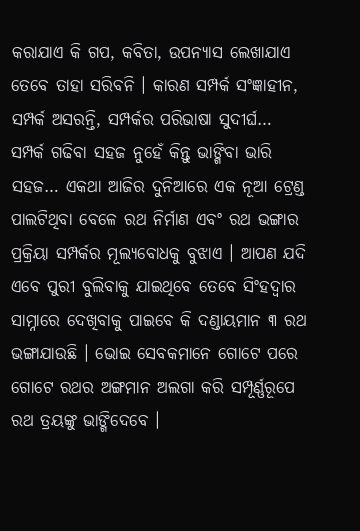କରାଯାଏ କି ଗପ, କବିତା, ଉପନ୍ୟାସ ଲେଖାଯାଏ ତେବେ ତାହା ସରିବନି । କାରଣ ସମ୍ପର୍କ ସଂଜ୍ଞାହୀନ, ସମ୍ପର୍କ ଅସରନ୍ତି, ସମ୍ପର୍କର ପରିଭାଷା ସୁଦୀର୍ଘ…
ସମ୍ପର୍କ ଗଢିବା ସହଜ ନୁହେଁ କିନ୍ତୁ ଭାଙ୍ଗିବା ଭାରି ସହଜ… ଏକଥା ଆଜିର ଦୁନିଆରେ ଏକ ନୂଆ ଟ୍ରେଣ୍ଡ ପାଲଟିଥିବା ବେଳେ ରଥ ନିର୍ମାଣ ଏବଂ ରଥ ଭଙ୍ଗାର ପ୍ରକ୍ରିୟା ସମ୍ପର୍କର ମୂଲ୍ୟବୋଧକୁ ବୁଝାଏ । ଆପଣ ଯଦି ଏବେ ପୁରୀ ବୁଲିବାକୁ ଯାଇଥିବେ ତେବେ ସିଂହଦ୍ବାର ସାମ୍ନାରେ ଦେଖିବାକୁ ପାଇବେ କି ଦଣ୍ଡାୟମାନ ୩ ରଥ ଭଙ୍ଗାଯାଉଛି । ଭୋଇ ସେବକମାନେ ଗୋଟେ ପରେ ଗୋଟେ ରଥର ଅଙ୍ଗମାନ ଅଲଗା କରି ସମ୍ପୂର୍ଣ୍ଣରୂପେ ରଥ ତ୍ରୟଙ୍କୁ ଭାଙ୍ଗିଦେବେ ।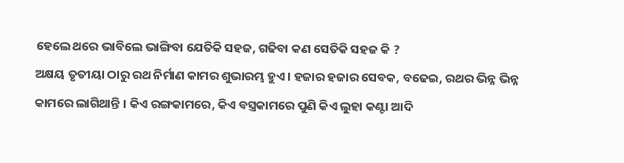ହେଲେ ଥରେ ଭାବିଲେ ଭାଙ୍ଗିବା ଯେତିକି ସହଜ, ଗଢିବା କଣ ସେତିକି ସହଜ କି ?
ଅକ୍ଷୟ ତୃତୀୟା ଠାରୁ ରଥ ନିର୍ମାଣ କାମର ଶୁଭାରମ୍ଭ ହୁଏ । ହଜାର ହଜାର ସେବକ, ବଢେଇ, ରଥର ଭିନ୍ନ ଭିନ୍ନ କାମରେ ଲାଗିଥାନ୍ତି । କିଏ ରଙ୍ଗକାମରେ, କିଏ ବସ୍ତ୍ରକାମରେ ପୁଣି କିଏ ଲୁହା କଣ୍ଟା ଆଦି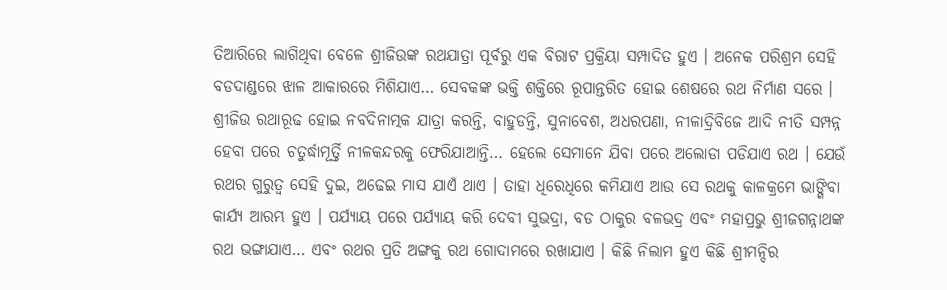ତିଆରିରେ ଲାଗିଥିବା ବେଳେ ଶ୍ରୀଜିଉଙ୍କ ରଥଯାତ୍ରା ପୂର୍ବରୁ ଏକ ବିରାଟ ପ୍ରକ୍ରିୟା ସମ୍ପାଦିତ ହୁଏ । ଅନେକ ପରିଶ୍ରମ ସେହି ବଡଦାଣ୍ଡରେ ଝାଳ ଆକାରରେ ମିଶିଯାଏ… ସେବକଙ୍କ ଭକ୍ତି ଶକ୍ତିରେ ରୂପାନ୍ତରିତ ହୋଇ ଶେଷରେ ରଥ ନିର୍ମାଣ ସରେ । ଶ୍ରୀଜିଉ ରଥାରୂଢ ହୋଇ ନବଦିନାତ୍ମକ ଯାତ୍ରା କରନ୍ତି, ବାହୁଡନ୍ତି, ସୁନାବେଶ, ଅଧରପଣା, ନୀଳାଦ୍ରିବିଜେ ଆଦି ନୀତି ସମ୍ପନ୍ନ ହେବା ପରେ ଚତୁର୍ଦ୍ଧାମୂର୍ତ୍ତି ନୀଳକନ୍ଦରକୁ ଫେରିଯାଆନ୍ତି… ହେଲେ ସେମାନେ ଯିବା ପରେ ଅଲୋଡା ପଡିଯାଏ ରଥ । ଯେଉଁ ରଥର ଗୁରୁତ୍ବ ସେହି ଦୁଇ, ଅଢେଇ ମାସ ଯାଏଁ ଥାଏ । ତାହା ଧିରେଧିରେ କମିଯାଏ ଆଉ ସେ ରଥକୁ କାଳକ୍ରମେ ଭାଙ୍ଗିବା କାର୍ଯ୍ଯ ଆରମ୍ଭ ହୁଏ । ପର୍ଯ୍ଯାୟ ପରେ ପର୍ଯ୍ଯାୟ କରି ଦେବୀ ସୁଭଦ୍ରା, ବଡ ଠାକୁର ବଳଭଦ୍ର ଏବଂ ମହାପ୍ରଭୁ ଶ୍ରୀଜଗନ୍ନାଥଙ୍କ ରଥ ଭଙ୍ଗାଯାଏ… ଏବଂ ରଥର ପ୍ରତି ଅଙ୍ଗକୁ ରଥ ଗୋଦାମରେ ରଖାଯାଏ । କିଛି ନିଲାମ ହୁଏ କିଛି ଶ୍ରୀମନ୍ଦିର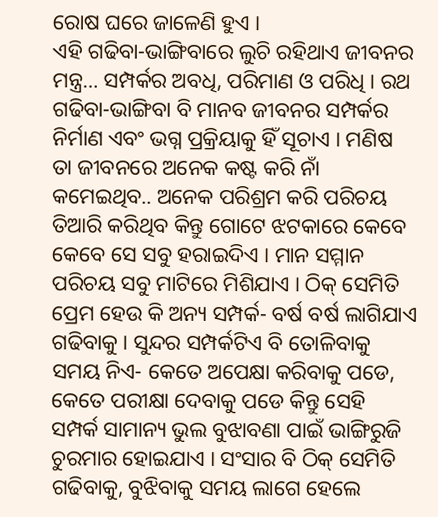ରୋଷ ଘରେ ଜାଳେଣି ହୁଏ ।
ଏହି ଗଢିବା-ଭାଙ୍ଗିବାରେ ଲୁଚି ରହିଥାଏ ଜୀବନର ମନ୍ତ୍ର… ସମ୍ପର୍କର ଅବଧି, ପରିମାଣ ଓ ପରିଧି । ରଥ ଗଢିବା-ଭାଙ୍ଗିବା ବି ମାନବ ଜୀବନର ସମ୍ପର୍କର ନିର୍ମାଣ ଏବଂ ଭଗ୍ନ ପ୍ରକ୍ରିୟାକୁ ହିଁ ସୂଚାଏ । ମଣିଷ ତା ଜୀବନରେ ଅନେକ କଷ୍ଟ କରି ନାଁ କମେଇଥିବ.. ଅନେକ ପରିଶ୍ରମ କରି ପରିଚୟ ତିଆରି କରିଥିବ କିନ୍ତୁ ଗୋଟେ ଝଟକାରେ କେବେ କେବେ ସେ ସବୁ ହରାଇଦିଏ । ମାନ ସମ୍ମାନ ପରିଚୟ ସବୁ ମାଟିରେ ମିଶିଯାଏ । ଠିକ୍ ସେମିତି ପ୍ରେମ ହେଉ କି ଅନ୍ୟ ସମ୍ପର୍କ- ବର୍ଷ ବର୍ଷ ଲାଗିଯାଏ ଗଢିବାକୁ । ସୁନ୍ଦର ସମ୍ପର୍କଟିଏ ବି ତୋଳିବାକୁ ସମୟ ନିଏ- କେତେ ଅପେକ୍ଷା କରିବାକୁ ପଡେ, କେତେ ପରୀକ୍ଷା ଦେବାକୁ ପଡେ କିନ୍ତୁ ସେହି ସମ୍ପର୍କ ସାମାନ୍ୟ ଭୁଲ ବୁଝାବଣା ପାଇଁ ଭାଙ୍ଗିରୁଜି ଚୁରମାର ହୋଇଯାଏ । ସଂସାର ବି ଠିକ୍ ସେମିତି ଗଢିବାକୁ, ବୁଝିବାକୁ ସମୟ ଲାଗେ ହେଲେ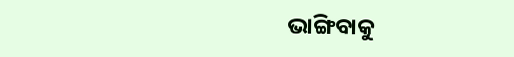ଭାଙ୍ଗିବାକୁ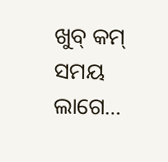ଖୁବ୍ କମ୍ ସମୟ ଲାଗେ…